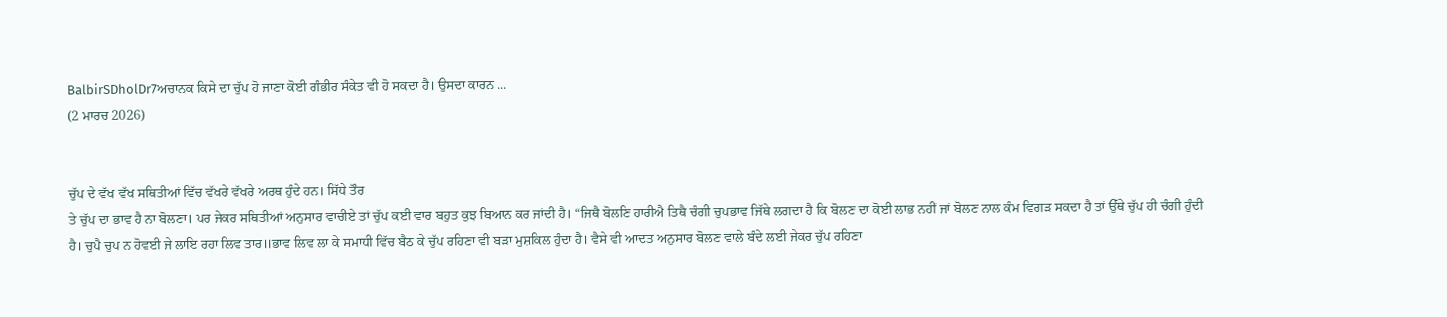BalbirSDholDr7ਅਚਾਨਕ ਕਿਸੇ ਦਾ ਚੁੱਪ ਹੋ ਜਾਣਾ ਕੋਈ ਗੰਭੀਰ ਸੰਕੇਤ ਵੀ ਹੋ ਸਕਦਾ ਹੈ। ਉਸਦਾ ਕਾਰਨ ...
(2 ਮਾਰਚ 2026)


ਚੁੱਪ ਦੇ ਵੱਖ ਵੱਖ ਸਥਿਤੀਆਂ ਵਿੱਚ ਵੱਖਰੇ ਵੱਖਰੇ ਅਰਥ ਹੁੰਦੇ ਹਨ। ਸਿੱਧੇ ਤੌਰ
ਤੇ ਚੁੱਪ ਦਾ ਭਾਵ ਹੈ ਨਾ ਬੋਲਣਾ। ਪਰ ਜੇਕਰ ਸਥਿਤੀਆਂ ਅਨੁਸਾਰ ਵਾਚੀਏ ਤਾਂ ਚੁੱਪ ਕਈ ਵਾਰ ਬਹੁਤ ਕੁਝ ਬਿਆਨ ਕਰ ਜਾਂਦੀ ਹੈ। “ਜਿਥੈ ਬੋਲਣਿ ਹਾਰੀਐ ਤਿਥੈ ਚੰਗੀ ਚੁਪਭਾਵ ਜਿੱਥੇ ਲਗਦਾ ਹੈ ਕਿ ਬੋਲਣ ਦਾ ਕੋਈ ਲਾਭ ਨਹੀਂ ਜਾਂ ਬੋਲਣ ਨਾਲ ਕੰਮ ਵਿਗੜ ਸਕਦਾ ਹੈ ਤਾਂ ਉੱਥੇ ਚੁੱਪ ਹੀ ਚੰਗੀ ਹੁੰਦੀ ਹੈ। ਚੁਪੈ ਚੁਪ ਨ ਹੋਵਈ ਜੇ ਲਾਇ ਰਹਾ ਲਿਵ ਤਾਰ॥ਭਾਵ ਲਿਵ ਲਾ ਕੇ ਸਮਾਧੀ ਵਿੱਚ ਬੈਠ ਕੇ ਚੁੱਪ ਰਹਿਣਾ ਵੀ ਬੜਾ ਮੁਸ਼ਕਿਲ ਹੁੰਦਾ ਹੈ। ਵੈਸੇ ਵੀ ਆਦਤ ਅਨੁਸਾਰ ਬੋਲਣ ਵਾਲੇ ਬੰਦੇ ਲਈ ਜੇਕਰ ਚੁੱਪ ਰਹਿਣਾ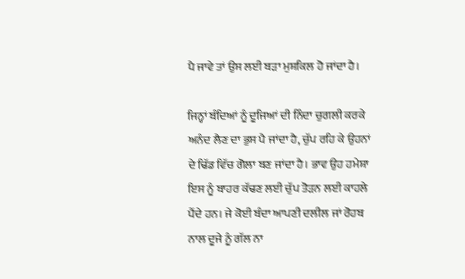ਪੈ ਜਾਵੇ ਤਾਂ ਉਸ ਲਈ ਬੜਾ ਮੁਸ਼ਕਿਲ ਹੋ ਜਾਂਦਾ ਹੈ।

ਜਿਨ੍ਹਾਂ ਬੰਦਿਆਂ ਨੂੰ ਦੂਜਿਆਂ ਦੀ ਨਿੰਦਾ ਚੁਗਲੀ ਕਰਕੇ ਅਨੰਦ ਲੈਣ ਦਾ ਭੁਸ ਪੈ ਜਾਂਦਾ ਹੈ, ਚੁੱਪ ਰਹਿ ਕੇ ਉਹਨਾਂ ਦੇ ਢਿੱਡ ਵਿੱਚ ਗੋਲਾ ਬਣ ਜਾਂਦਾ ਹੈ। ਭਾਵ ਉਹ ਹਮੇਸ਼ਾ ਇਸ ਨੂੰ ਬਾਹਰ ਕੱਢਣ ਲਈ ਚੁੱਪ ਤੋੜਨ ਲਈ ਕਾਹਲੇ ਪੈਂਦੇ ਹਨ। ਜੇ ਕੋਈ ਬੰਦਾ ਆਪਣੀ ਦਲੀਲ ਜਾਂ ਰੋਹਬ ਨਾਲ ਦੂਜੇ ਨੂੰ ਗੱਲ ਨਾ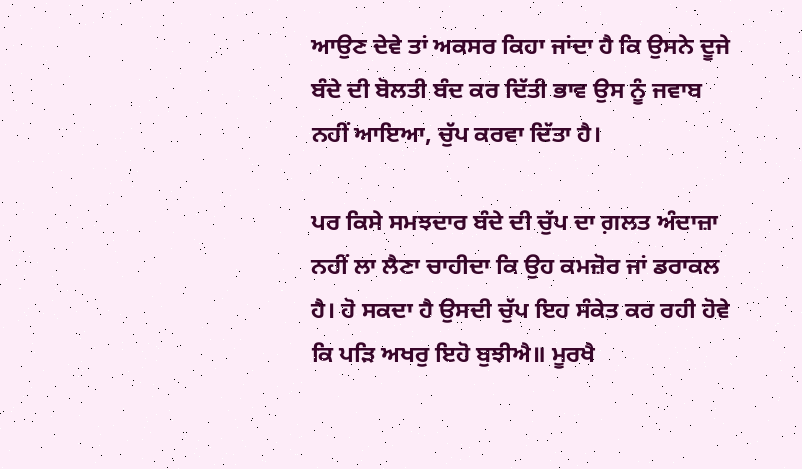ਆਉਣ ਦੇਵੇ ਤਾਂ ਅਕਸਰ ਕਿਹਾ ਜਾਂਦਾ ਹੈ ਕਿ ਉਸਨੇ ਦੂਜੇ ਬੰਦੇ ਦੀ ਬੋਲਤੀ ਬੰਦ ਕਰ ਦਿੱਤੀ ਭਾਵ ਉਸ ਨੂੰ ਜਵਾਬ ਨਹੀਂ ਆਇਆ, ਚੁੱਪ ਕਰਵਾ ਦਿੱਤਾ ਹੈ।

ਪਰ ਕਿਸੇ ਸਮਝਦਾਰ ਬੰਦੇ ਦੀ ਚੁੱਪ ਦਾ ਗ਼ਲਤ ਅੰਦਾਜ਼ਾ ਨਹੀਂ ਲਾ ਲੈਣਾ ਚਾਹੀਦਾ ਕਿ ਉਹ ਕਮਜ਼ੋਰ ਜਾਂ ਡਰਾਕਲ ਹੈ। ਹੋ ਸਕਦਾ ਹੈ ਉਸਦੀ ਚੁੱਪ ਇਹ ਸੰਕੇਤ ਕਰ ਰਹੀ ਹੋਵੇ ਕਿ ਪੜਿ ਅਖਰੁ ਇਹੋ ਬੁਝੀਐ॥ ਮੂਰਖੈ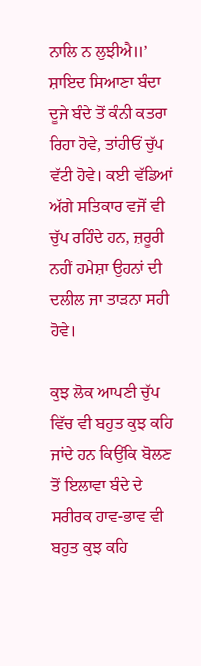ਨਾਲਿ ਨ ਲੁਝੀਐ॥’ ਸ਼ਾਇਦ ਸਿਆਣਾ ਬੰਦਾ ਦੂਜੇ ਬੰਦੇ ਤੋਂ ਕੰਨੀ ਕਤਰਾ ਰਿਹਾ ਹੋਵੇ, ਤਾਂਹੀਓਂ ਚੁੱਪ ਵੱਟੀ ਹੋਵੇ। ਕਈ ਵੱਡਿਆਂ ਅੱਗੇ ਸਤਿਕਾਰ ਵਜੋਂ ਵੀ ਚੁੱਪ ਰਹਿੰਦੇ ਹਨ, ਜ਼ਰੂਰੀ ਨਹੀਂ ਹਮੇਸ਼ਾ ਉਹਨਾਂ ਦੀ ਦਲੀਲ ਜਾ ਤਾੜਨਾ ਸਹੀ ਹੋਵੇ।

ਕੁਝ ਲੋਕ ਆਪਣੀ ਚੁੱਪ ਵਿੱਚ ਵੀ ਬਹੁਤ ਕੁਝ ਕਹਿ ਜਾਂਦੇ ਹਨ ਕਿਉਂਕਿ ਬੋਲਣ ਤੋਂ ਇਲਾਵਾ ਬੰਦੇ ਦੇ ਸਰੀਰਕ ਹਾਵ-ਭਾਵ ਵੀ ਬਹੁਤ ਕੁਝ ਕਹਿ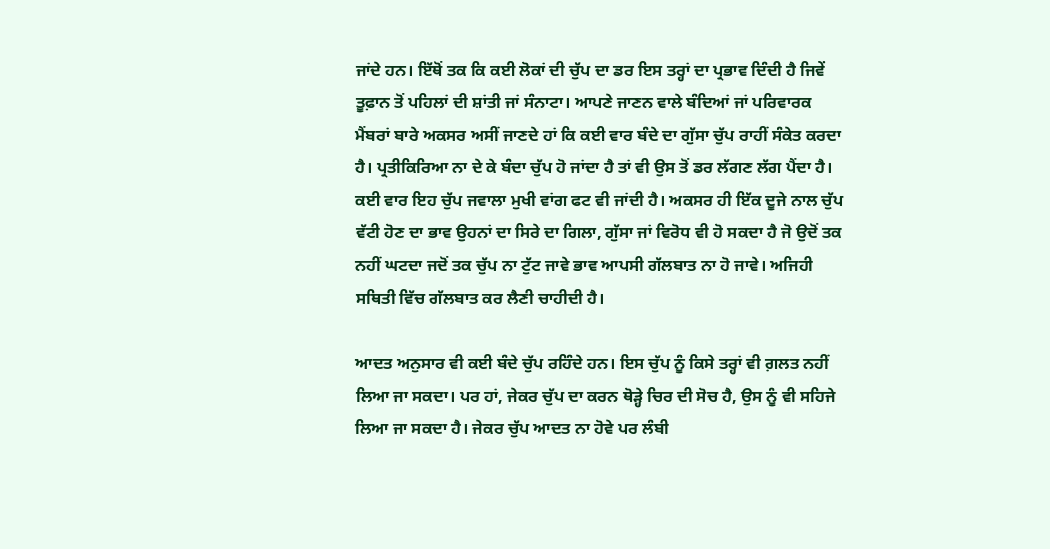ਜਾਂਦੇ ਹਨ। ਇੱਥੋਂ ਤਕ ਕਿ ਕਈ ਲੋਕਾਂ ਦੀ ਚੁੱਪ ਦਾ ਡਰ ਇਸ ਤਰ੍ਹਾਂ ਦਾ ਪ੍ਰਭਾਵ ਦਿੰਦੀ ਹੈ ਜਿਵੇਂ ਤੂਫ਼ਾਨ ਤੋਂ ਪਹਿਲਾਂ ਦੀ ਸ਼ਾਂਤੀ ਜਾਂ ਸੰਨਾਟਾ। ਆਪਣੇ ਜਾਣਨ ਵਾਲੇ ਬੰਦਿਆਂ ਜਾਂ ਪਰਿਵਾਰਕ ਮੈਂਬਰਾਂ ਬਾਰੇ ਅਕਸਰ ਅਸੀਂ ਜਾਣਦੇ ਹਾਂ ਕਿ ਕਈ ਵਾਰ ਬੰਦੇ ਦਾ ਗੁੱਸਾ ਚੁੱਪ ਰਾਹੀਂ ਸੰਕੇਤ ਕਰਦਾ ਹੈ। ਪ੍ਰਤੀਕਿਰਿਆ ਨਾ ਦੇ ਕੇ ਬੰਦਾ ਚੁੱਪ ਹੋ ਜਾਂਦਾ ਹੈ ਤਾਂ ਵੀ ਉਸ ਤੋਂ ਡਰ ਲੱਗਣ ਲੱਗ ਪੈਂਦਾ ਹੈ। ਕਈ ਵਾਰ ਇਹ ਚੁੱਪ ਜਵਾਲਾ ਮੁਖੀ ਵਾਂਗ ਫਟ ਵੀ ਜਾਂਦੀ ਹੈ। ਅਕਸਰ ਹੀ ਇੱਕ ਦੂਜੇ ਨਾਲ ਚੁੱਪ ਵੱਟੀ ਹੋਣ ਦਾ ਭਾਵ ਉਹਨਾਂ ਦਾ ਸਿਰੇ ਦਾ ਗਿਲਾ, ਗੁੱਸਾ ਜਾਂ ਵਿਰੋਧ ਵੀ ਹੋ ਸਕਦਾ ਹੈ ਜੋ ਉਦੋਂ ਤਕ ਨਹੀਂ ਘਟਦਾ ਜਦੋਂ ਤਕ ਚੁੱਪ ਨਾ ਟੁੱਟ ਜਾਵੇ ਭਾਵ ਆਪਸੀ ਗੱਲਬਾਤ ਨਾ ਹੋ ਜਾਵੇ। ਅਜਿਹੀ ਸਥਿਤੀ ਵਿੱਚ ਗੱਲਬਾਤ ਕਰ ਲੈਣੀ ਚਾਹੀਦੀ ਹੈ।

ਆਦਤ ਅਨੁਸਾਰ ਵੀ ਕਈ ਬੰਦੇ ਚੁੱਪ ਰਹਿੰਦੇ ਹਨ। ਇਸ ਚੁੱਪ ਨੂੰ ਕਿਸੇ ਤਰ੍ਹਾਂ ਵੀ ਗ਼ਲਤ ਨਹੀਂ ਲਿਆ ਜਾ ਸਕਦਾ। ਪਰ ਹਾਂ, ਜੇਕਰ ਚੁੱਪ ਦਾ ਕਰਨ ਥੋੜ੍ਹੇ ਚਿਰ ਦੀ ਸੋਚ ਹੈ, ਉਸ ਨੂੰ ਵੀ ਸਹਿਜੇ ਲਿਆ ਜਾ ਸਕਦਾ ਹੈ। ਜੇਕਰ ਚੁੱਪ ਆਦਤ ਨਾ ਹੋਵੇ ਪਰ ਲੰਬੀ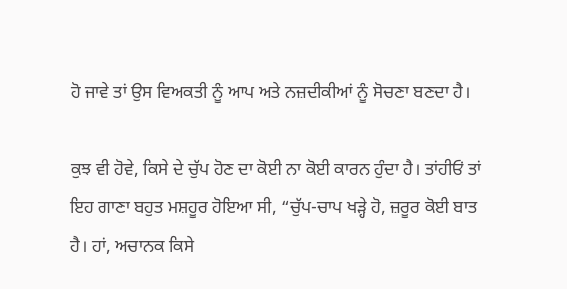ਹੋ ਜਾਵੇ ਤਾਂ ਉਸ ਵਿਅਕਤੀ ਨੂੰ ਆਪ ਅਤੇ ਨਜ਼ਦੀਕੀਆਂ ਨੂੰ ਸੋਚਣਾ ਬਣਦਾ ਹੈ।

ਕੁਝ ਵੀ ਹੋਵੇ, ਕਿਸੇ ਦੇ ਚੁੱਪ ਹੋਣ ਦਾ ਕੋਈ ਨਾ ਕੋਈ ਕਾਰਨ ਹੁੰਦਾ ਹੈ। ਤਾਂਹੀਓਂ ਤਾਂ ਇਹ ਗਾਣਾ ਬਹੁਤ ਮਸ਼ਹੂਰ ਹੋਇਆ ਸੀ, “ਚੁੱਪ-ਚਾਪ ਖੜ੍ਹੇ ਹੋ, ਜ਼ਰੂਰ ਕੋਈ ਬਾਤ ਹੈ। ਹਾਂ, ਅਚਾਨਕ ਕਿਸੇ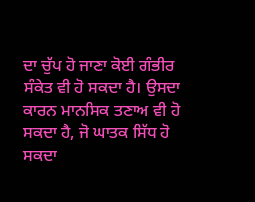ਦਾ ਚੁੱਪ ਹੋ ਜਾਣਾ ਕੋਈ ਗੰਭੀਰ ਸੰਕੇਤ ਵੀ ਹੋ ਸਕਦਾ ਹੈ। ਉਸਦਾ ਕਾਰਨ ਮਾਨਸਿਕ ਤਣਾਅ ਵੀ ਹੋ ਸਕਦਾ ਹੈ, ਜੋ ਘਾਤਕ ਸਿੱਧ ਹੋ ਸਕਦਾ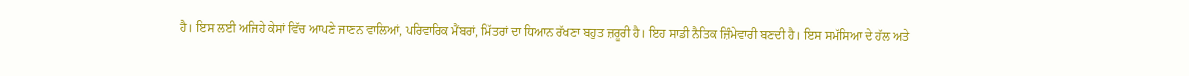ਹੈ। ਇਸ ਲਈ ਅਜਿਹੇ ਕੇਸਾਂ ਵਿੱਚ ਆਪਣੇ ਜਾਣਨ ਵਾਲਿਆਂ, ਪਰਿਵਾਰਿਕ ਮੈਂਬਰਾਂ, ਮਿੱਤਰਾਂ ਦਾ ਧਿਆਨ ਰੱਖਣਾ ਬਹੁਤ ਜ਼ਰੂਰੀ ਹੈ। ਇਹ ਸਾਡੀ ਨੈਤਿਕ ਜ਼ਿੰਮੇਵਾਰੀ ਬਣਦੀ ਹੈ। ਇਸ ਸਮੱਸਿਆ ਦੇ ਹੱਲ ਅਤੇ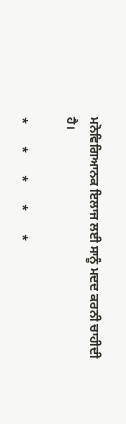ਮਨੋਵਿਗਿਆਨਕ ਇਲਾਜ ਲਈ ਸਾਨੂੰ ਮਦਦ ਕਰਨੀ ਚਾਹੀਦੀ ਹੈ।

*       *       *       *       *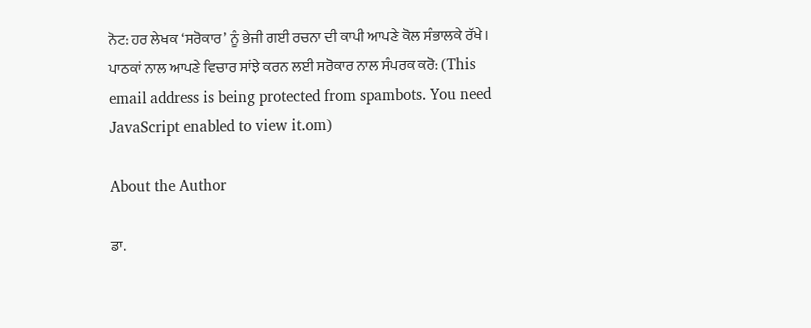ਨੋਟ: ਹਰ ਲੇਖਕ ‘ਸਰੋਕਾਰ’ ਨੂੰ ਭੇਜੀ ਗਈ ਰਚਨਾ ਦੀ ਕਾਪੀ ਆਪਣੇ ਕੋਲ ਸੰਭਾਲਕੇ ਰੱਖੇ।
ਪਾਠਕਾਂ ਨਾਲ ਆਪਣੇ ਵਿਚਾਰ ਸਾਂਝੇ ਕਰਨ ਲਈ ਸਰੋਕਾਰ ਨਾਲ ਸੰਪਰਕ ਕਰੋ: (This email address is being protected from spambots. You need JavaScript enabled to view it.om)

About the Author

ਡਾ.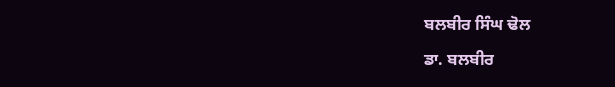ਬਲਬੀਰ ਸਿੰਘ ਢੋਲ

ਡਾ. ਬਲਬੀਰ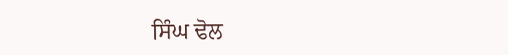ਸਿੰਘ ਢੋਲ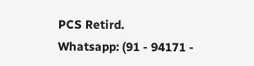PCS Retird.
Whatsapp: (91 - 94171 -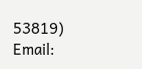53819)
Email: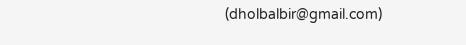(dholbalbir@gmail.com)